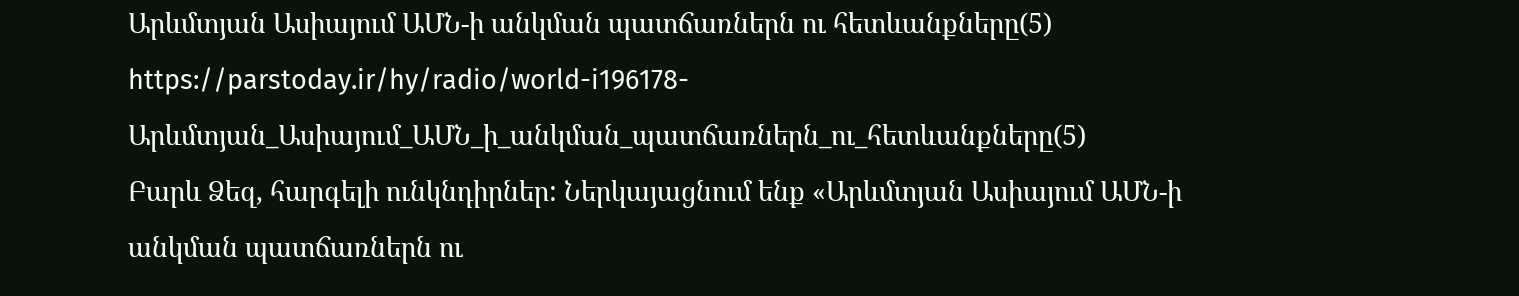Արևմտյան Ասիայում ԱՄՆ-ի անկման պատճառներն ու հետևանքները(5)
https://parstoday.ir/hy/radio/world-i196178-Արևմտյան_Ասիայում_ԱՄՆ_ի_անկման_պատճառներն_ու_հետևանքները(5)
Բարև Ձեզ, հարգելի ունկնդիրներ: Ներկայացնում ենք «Արևմտյան Ասիայում ԱՄՆ-ի անկման պատճառներն ու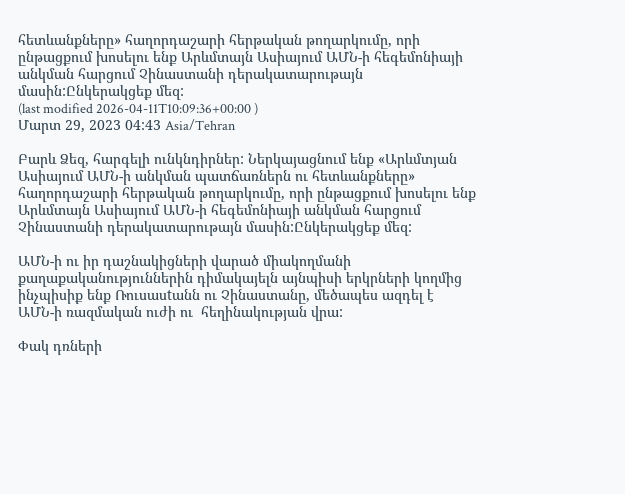հետևանքները» հաղորդաշարի հերթական թողարկումը, որի ընթացքում խոսելու ենք Արևմտայն Ասիայում ԱՄՆ-ի հեգեմոնիայի անկման հարցում Չինաստանի դերակատարութայն մասին:Ընկերակցեք մեզ:
(last modified 2026-04-11T10:09:36+00:00 )
Մարտ 29, 2023 04:43 Asia/Tehran

Բարև Ձեզ, հարգելի ունկնդիրներ: Ներկայացնում ենք «Արևմտյան Ասիայում ԱՄՆ-ի անկման պատճառներն ու հետևանքները» հաղորդաշարի հերթական թողարկումը, որի ընթացքում խոսելու ենք Արևմտայն Ասիայում ԱՄՆ-ի հեգեմոնիայի անկման հարցում Չինաստանի դերակատարութայն մասին:Ընկերակցեք մեզ:

ԱՄՆ-ի ու իր դաշնակիցների վարած միակողմանի քաղաքականություններին դիմակայելն այնպիսի երկրների կողմից ինչպիսիք ենք Ռուսասtանն ու Չինաստանը, մեծապես ազդել է  ԱՄՆ-ի ռազմական ուժի ու  հեղինակության վրա:

Փակ դռների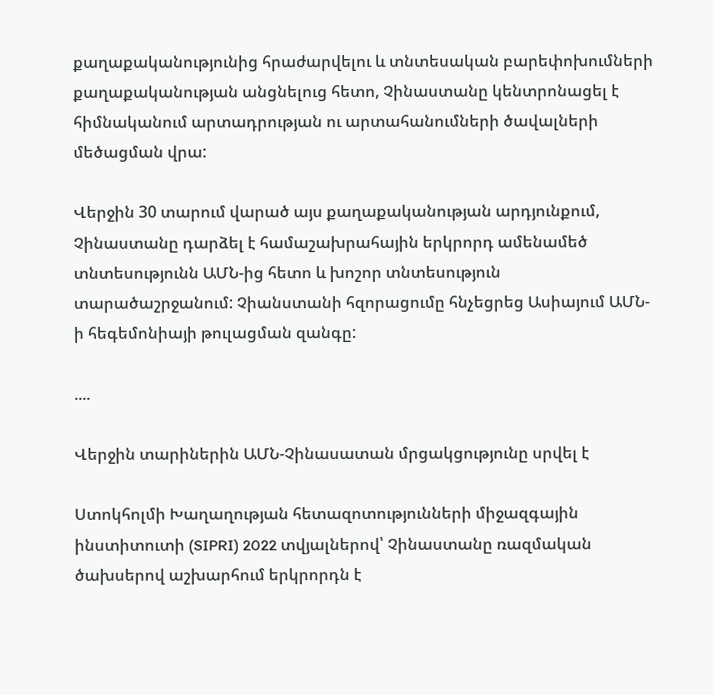քաղաքականությունից հրաժարվելու և տնտեսական բարեփոխումների քաղաքականության անցնելուց հետո, Չինաստանը կենտրոնացել է հիմնականում արտադրության ու արտահանումների ծավալների մեծացման վրա:

Վերջին 30 տարում վարած այս քաղաքականության արդյունքում, Չինաստանը դարձել է համաշախրահային երկրորդ ամենամեծ տնտեսությունն ԱՄՆ-ից հետո և խոշոր տնտեսություն տարածաշրջանում: Չիանստանի հզորացումը հնչեցրեց Ասիայում ԱՄՆ-ի հեգեմոնիայի թուլացման զանգը:

....

Վերջին տարիներին ԱՄՆ-Չինասատան մրցակցությունը սրվել է

Ստոկհոլմի Խաղաղության հետազոտությունների միջազգային ինստիտուտի (SIPRI) 2022 տվյալներով՝ Չինաստանը ռազմական ծախսերով աշխարհում երկրորդն է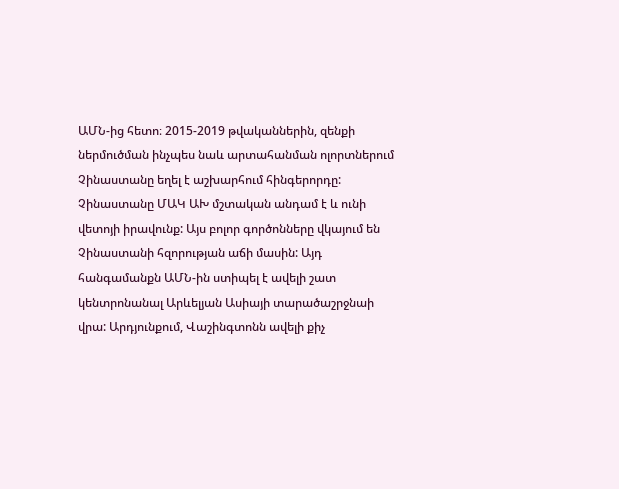ԱՄՆ-ից հետո։ 2015-2019 թվականներին, զենքի ներմուծման ինչպես նաև արտահանման ոլորտներում Չինաստանը եղել է աշխարհում հինգերորդը: Չինաստանը ՄԱԿ ԱԽ մշտական անդամ է և ունի վետոյի իրավունք: Այս բոլոր գործոնները վկայում են Չինաստանի հզորության աճի մասին: Այդ հանգամանքն ԱՄՆ-ին ստիպել է ավելի շատ կենտրոնանալ Արևելյան Ասիայի տարածաշրջնաի վրա: Արդյունքում, Վաշինգտոնն ավելի քիչ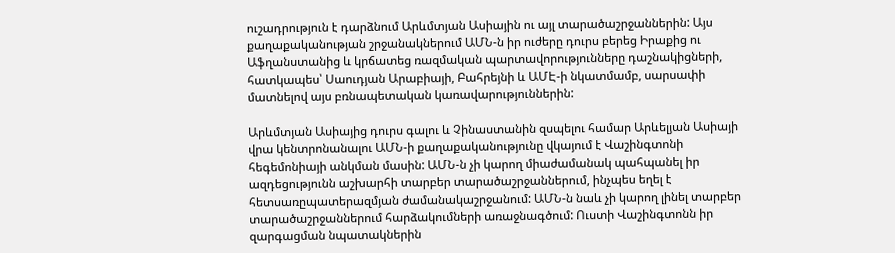ուշադրություն է դարձնում Արևմտյան Ասիային ու այլ տարածաշրջաններին: Այս քաղաքականության շրջանակներում ԱՄՆ-ն իր ուժերը դուրս բերեց Իրաքից ու Աֆղանստանից և կրճատեց ռազմական պարտավորությունները դաշնակիցների, հատկապես՝ Սաուդյան Արաբիայի, Բահրեյնի և ԱՄԷ-ի նկատմամբ, սարսափի մատնելով այս բռնապետական կառավարություններին:

Արևմտյան Ասիայից դուրս գալու և Չինաստանին զսպելու համար Արևելյան Ասիայի վրա կենտրոնանալու ԱՄՆ-ի քաղաքականությունը վկայում է Վաշինգտոնի հեգեմոնիայի անկման մասին: ԱՄՆ-ն չի կարող միաժամանակ պահպանել իր ազդեցությունն աշխարհի տարբեր տարածաշրջաններում, ինչպես եղել է հետսառըպատերազմյան ժամանակաշրջանում: ԱՄՆ-ն նաև չի կարող լինել տարբեր տարածաշրջաններում հարձակումների առաջնագծում: Ուստի Վաշինգտոնն իր զարգացման նպատակներին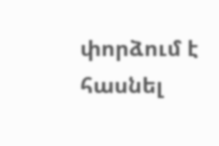փորձում է հասնել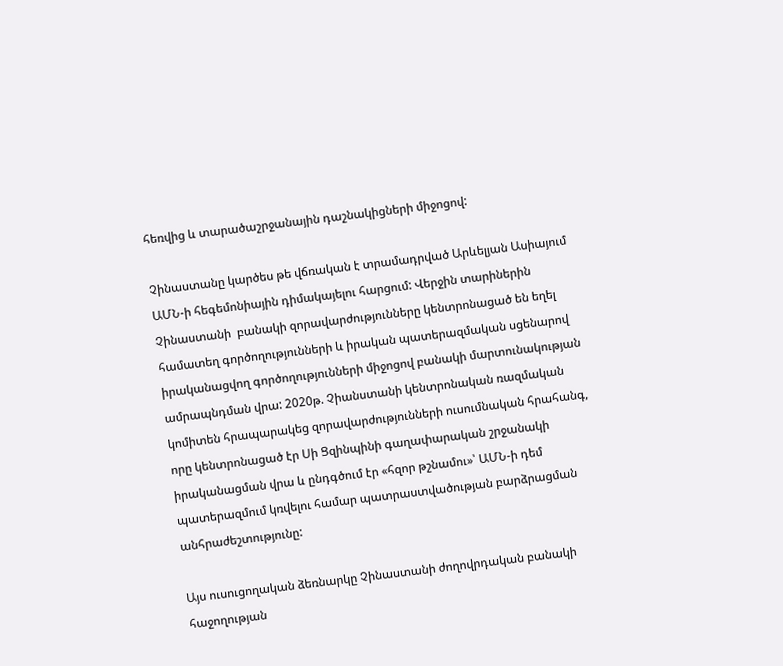հեռվից և տարածաշրջանային դաշնակիցների միջոցով:

Չինաստանը կարծես թե վճռական է տրամադրված Արևելյան Ասիայում ԱՄՆ-ի հեգեմոնիային դիմակայելու հարցում: Վերջին տարիներին Չինաստանի  բանակի զորավարժությունները կենտրոնացած են եղել համատեղ գործողությունների և իրական պատերազմական սցենարով իրականացվող գործողությունների միջոցով բանակի մարտունակության ամրապնդման վրա: 2020թ. Չիանստանի կենտրոնական ռազմական կոմիտեն հրապարակեց զորավարժությունների ուսումնական հրահանգ, որը կենտրոնացած էր Սի Ցզինպինի գաղափարական շրջանակի իրականացման վրա և ընդգծում էր «հզոր թշնամու»՝ ԱՄՆ-ի դեմ պատերազմում կռվելու համար պատրաստվածության բարձրացման անհրաժեշտությունը:

Այս ուսուցողական ձեռնարկը Չինաստանի ժողովրդական բանակի հաջողության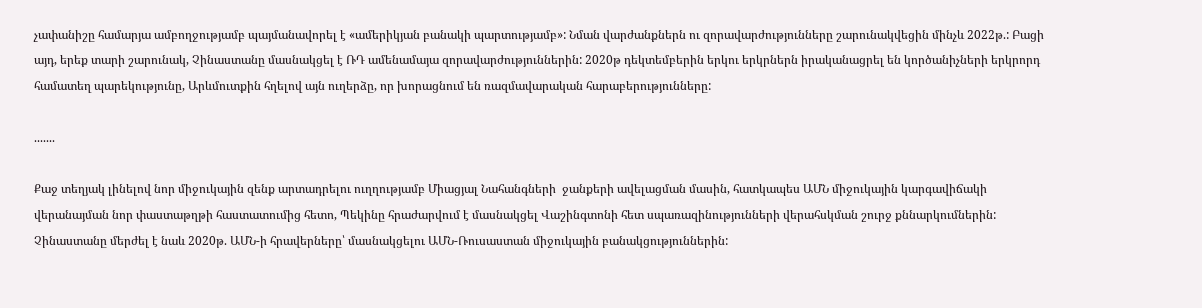չափանիշը համարյա ամբողջությամբ պայմանավորել է «ամերիկյան բանակի պարտությամբ»: Նման վարժանքներն ու զորավարժությունները շարունակվեցին մինչև 2022թ.: Բացի այդ, երեք տարի շարունակ, Չինաստանը մասնակցել է ՌԴ ամենամայա զորավարժություններին: 2020թ դեկտեմբերին երկու երկրներն իրականացրել են կործանիչների երկրորդ համատեղ պարեկությունը, Արևմուտքին հղելով այն ուղերձը, որ խորացնում են ռազմավարական հարաբերությունները:

.......

Քաջ տեղյակ լինելով նոր միջուկային զենք արտադրելու ուղղությամբ Միացյալ Նահանգների  ջանքերի ավելացման մասին, հատկապես ԱՄՆ միջուկային կարգավիճակի վերանայման նոր փաստաթղթի հաստատումից հետո, Պեկինը հրաժարվում է մասնակցել Վաշինգտոնի հետ սպառազինությունների վերահսկման շուրջ քննարկումներին: Չինաստանը մերժել է նաև 2020թ. ԱՄՆ-ի հրավերները՝ մասնակցելու ԱՄՆ-Ռուսաստան միջուկային բանակցություններին: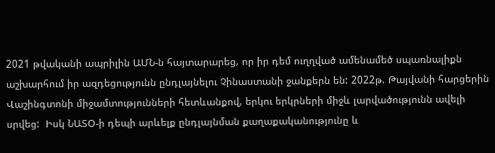2021 թվականի ապրիլին ԱՄՆ-ն հայտարարեց, որ իր դեմ ուղղված ամենամեծ սպառնալիքն աշխարհում իր ազդեցությունն ընդլայնելու Չինաստանի ջանքերն են: 2022թ. Թայվանի հարցերին Վաշինգտոնի միջամտությունների հետևանքով, երկու երկրների միջև լարվածությունն ավելի սրվեց:  Իսկ ՆԱՏՕ-ի դեպի արևելք ընդլայնման քաղաքականությունը և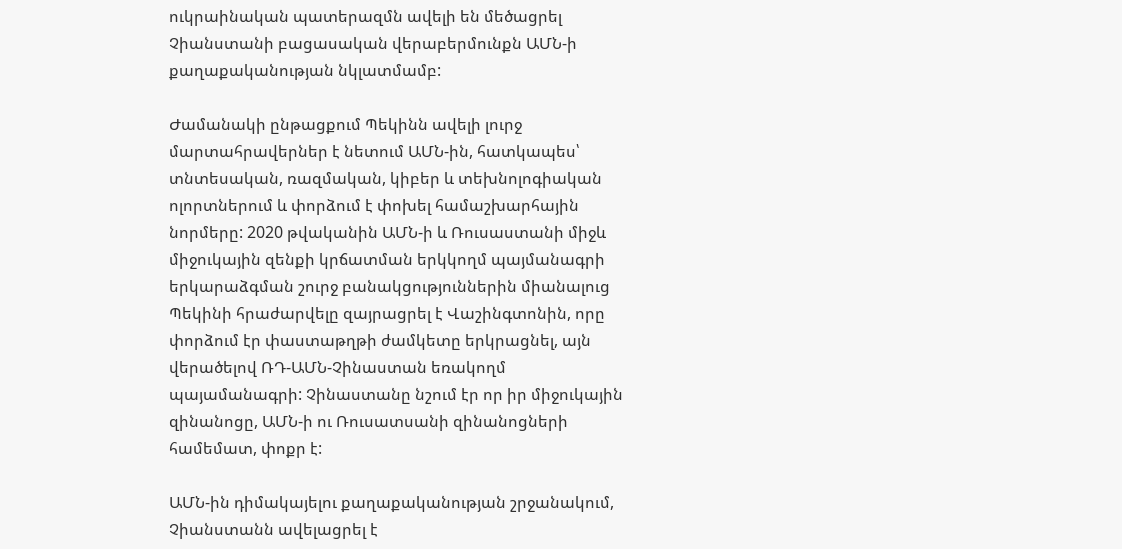ուկրաինական պատերազմն ավելի են մեծացրել Չիանստանի բացասական վերաբերմունքն ԱՄՆ-ի քաղաքականության նկլատմամբ:

Ժամանակի ընթացքում Պեկինն ավելի լուրջ մարտահրավերներ է նետում ԱՄՆ-ին, հատկապես՝ տնտեսական, ռազմական, կիբեր և տեխնոլոգիական ոլորտներում և փորձում է փոխել համաշխարհային նորմերը: 2020 թվականին ԱՄՆ-ի և Ռուսաստանի միջև միջուկային զենքի կրճատման երկկողմ պայմանագրի երկարաձգման շուրջ բանակցություններին միանալուց Պեկինի հրաժարվելը զայրացրել է Վաշինգտոնին, որը փորձում էր փաստաթղթի ժամկետը երկրացնել, այն վերածելով ՌԴ-ԱՄՆ-Չինաստան եռակողմ պայամանագրի: Չինաստանը նշում էր որ իր միջուկային զինանոցը, ԱՄՆ-ի ու Ռուսատսանի զինանոցների համեմատ, փոքր է:

ԱՄՆ-ին դիմակայելու քաղաքականության շրջանակում, Չիանստանն ավելացրել է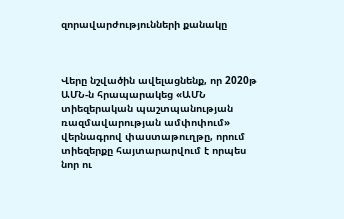զորավարժությունների քանակը



Վերը նշվածին ավելացնենք, որ 2020թ ԱՄՆ-ն հրապարակեց «ԱՄՆ տիեզերական պաշտպանության ռազմավարության ամփոփում» վերնագրով փաստաթուղթը, որում տիեզերքը հայտարարվում է որպես նոր ու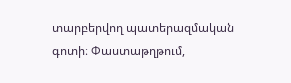տարբերվող պատերազմական գոտի։ Փաստաթղթում,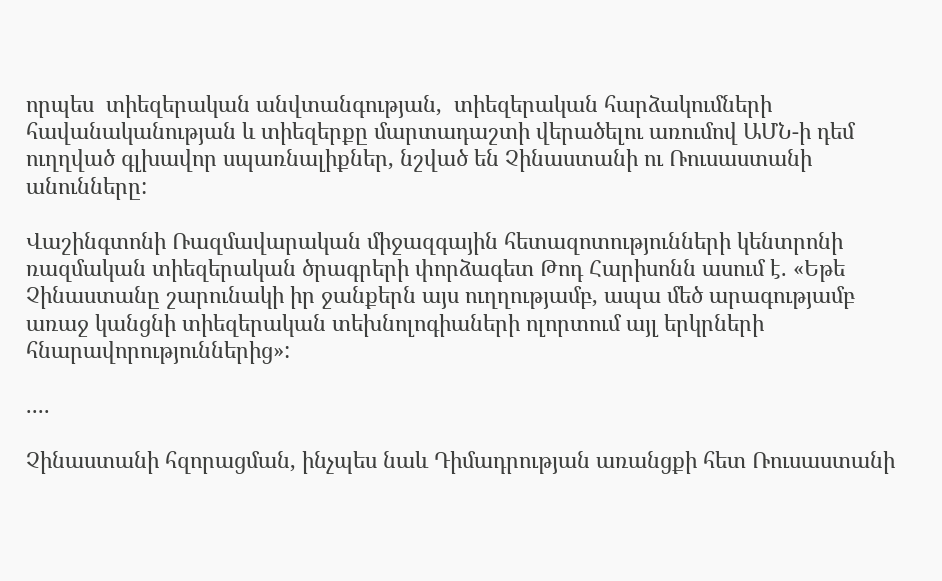որպես  տիեզերական անվտանգության,  տիեզերական հարձակումների հավանականության և տիեզերքը մարտադաշտի վերածելու առումով ԱՄՆ-ի դեմ ուղղված գլխավոր սպառնալիքներ, նշված են Չինաստանի ու Ռուսաստանի անունները:

Վաշինգտոնի Ռազմավարական միջազգային հետազոտությունների կենտրոնի ռազմական տիեզերական ծրագրերի փորձագետ Թոդ Հարիսոնն ասում է. «Եթե Չինաստանը շարունակի իր ջանքերն այս ուղղությամբ, ապա մեծ արագությամբ առաջ կանցնի տիեզերական տեխնոլոգիաների ոլորտում այլ երկրների հնարավորություններից»:

....

Չինաստանի հզորացման, ինչպես նաև Դիմադրության առանցքի հետ Ռուսաստանի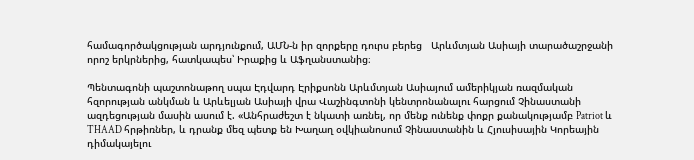համագործակցության արդյունքում, ԱՄՆ-ն իր զորքերը դուրս բերեց   Արևմտյան Ասիայի տարածաշրջանի որոշ երկրներից, հատկապես՝ Իրաքից և Աֆղանստանից։

Պենտագոնի պաշտոնաթող սպա Էդվարդ Էրիքսոնն Արևմտյան Ասիայում ամերիկյան ռազմական հզորության անկման և Արևելյան Ասիայի վրա Վաշինգտոնի կենտրոնանալու հարցում Չինաստանի ազդեցության մասին ասում է. «Անհրաժեշտ է նկատի առնել, որ մենք ունենք փոքր քանակությամբ Patriot և THAAD հրթիռներ, և դրանք մեզ պետք են Խաղաղ օվկիանոսում Չինաստանին և Հյուսիսային Կորեային դիմակայելու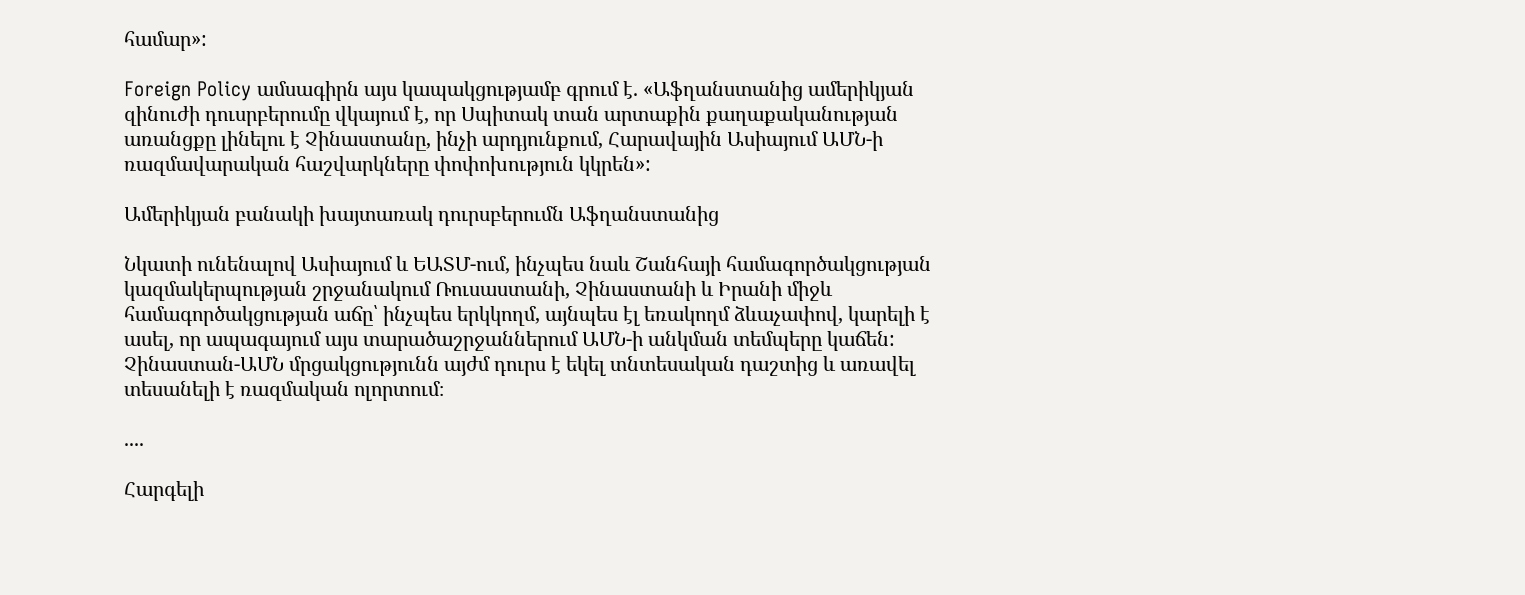համար»:

Foreign Policy ամսագիրն այս կապակցությամբ գրում է. «Աֆղանստանից ամերիկյան զինուժի դուսրբերումը վկայում է, որ Սպիտակ տան արտաքին քաղաքականության առանցքը լինելու է Չինաստանը, ինչի արդյունքում, Հարավային Ասիայում ԱՄՆ-ի ռազմավարական հաշվարկները փոփոխություն կկրեն»:

Ամերիկյան բանակի խայտառակ դուրսբերումն Աֆղանստանից

Նկատի ունենալով Ասիայում և ԵԱՏՄ-ում, ինչպես նաև Շանհայի համագործակցության կազմակերպության շրջանակում Ռուսաստանի, Չինաստանի և Իրանի միջև համագործակցության աճը՝ ինչպես երկկողմ, այնպես էլ եռակողմ ձևաչափով, կարելի է ասել, որ ապագայում այս տարածաշրջաններում ԱՄՆ-ի անկման տեմպերը կաճեն: Չինաստան-ԱՄՆ մրցակցությունն այժմ դուրս է եկել տնտեսական դաշտից և առավել տեսանելի է ռազմական ոլորտում։

....

Հարգելի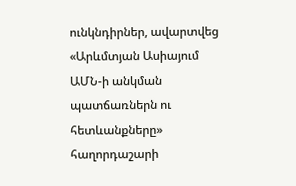ունկնդիրներ, ավարտվեց  «Արևմտյան Ասիայում ԱՄՆ-ի անկման պատճառներն ու հետևանքները» հաղորդաշարի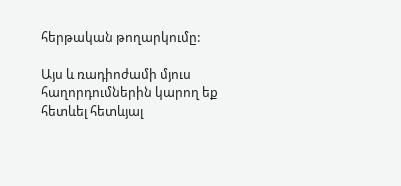հերթական թողարկումը:

Այս և ռադիոժամի մյուս հաղորդումներին կարող եք հետևել հետևյալ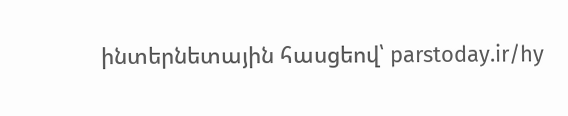ինտերնետային հասցեով՝ parstoday.ir/hy